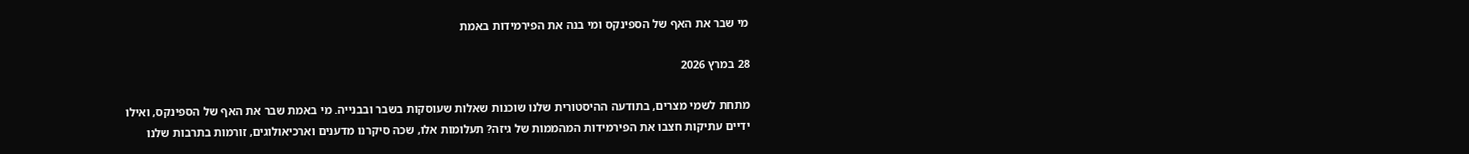מי שבר את האף של הספינקס ומי בנה את הפירמידות באמת

28 במרץ 2026

מתחת לשמי מצרים, בתודעה ההיסטורית שלנו שוכנות שאלות שעוסקות בשבר ובבנייה. מי באמת שבר את האף של הספינקס, ואילו ידיים עתיקות חצבו את הפירמידות המהממות של גיזה? תעלומות אלו, שכה סיקרנו מדענים וארכיאולוגים, זורמות בתרבות שלנו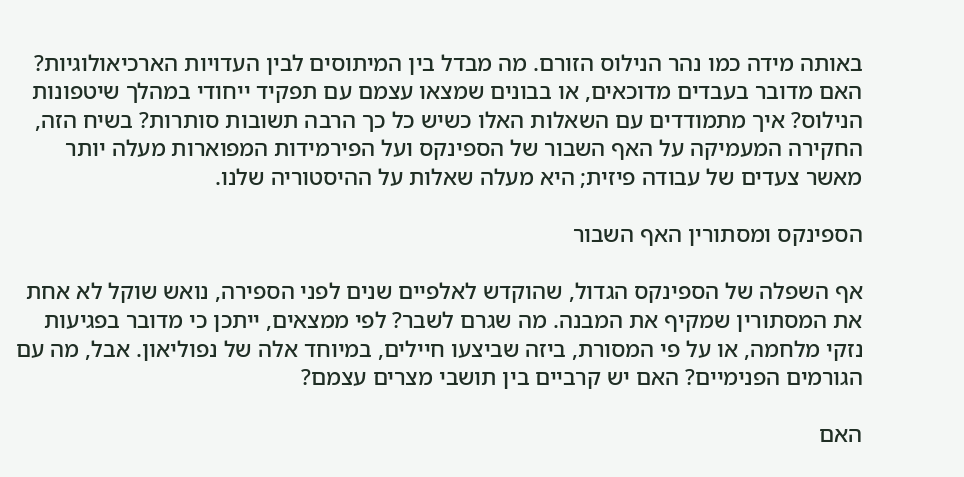באותה מידה כמו נהר הנילוס הזורם. מה מבדל בין המיתוסים לבין העדויות הארכיאולוגיות? האם מדובר בעבדים מדוכאים, או בבונים שמצאו עצמם עם תפקיד ייחודי במהלך שיטפונות הנילוס? איך מתמודדים עם השאלות האלו כשיש כל כך הרבה תשובות סותרות? בשיח הזה, החקירה המעמיקה על האף השבור של הספינקס ועל הפירמידות המפוארות מעלה יותר מאשר צעדים של עבודה פיזית; היא מעלה שאלות על ההיסטוריה שלנו.

הספינקס ומסתורין האף השבור

אף השפלה של הספינקס הגדול, שהוקדש לאלפיים שנים לפני הספירה, נואש שוקל לא אחת את המסתורין שמקיף את המבנה. מה שגרם לשבר? לפי ממצאים, ייתכן כי מדובר בפגיעות נזקי מלחמה, או על פי המסורת, ביזה שביצעו חיילים, במיוחד אלה של נפוליאון. אבל, מה עם הגורמים הפנימיים? האם יש קרביים בין תושבי מצרים עצמם?

האם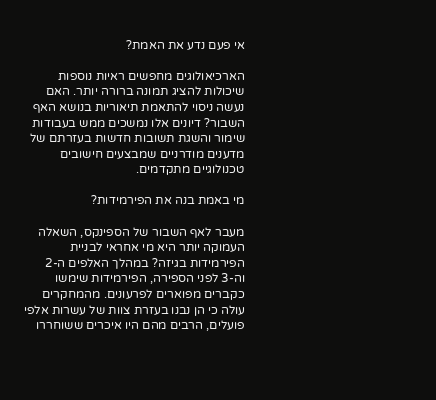אי פעם נדע את האמת?

הארכיאולוגים מחפשים ראיות נוספות שיכולות להציג תמונה ברורה יותר. האם נעשה ניסוי להתאמת תיאוריות בנושא האף השבור? דיונים אלו נמשכים ממש בעבודות שימור והשגת תשובות חדשות בעזרתם של מדענים מודרניים שמבצעים חישובים טכנולוגיים מתקדמים.

מי באמת בנה את הפירמידות?

מעבר לאף השבור של הספינקס, השאלה העמוקה יותר היא מי אחראי לבניית הפירמידות בגיזה? במהלך האלפים ה-2 וה-3 לפני הספירה, הפירמידות שימשו כקברים מפוארים לפרעונים. מהמחקרים עולה כי הן נבנו בעזרת צוות של עשרות אלפי פועלים, הרבים מהם היו איכרים ששוחררו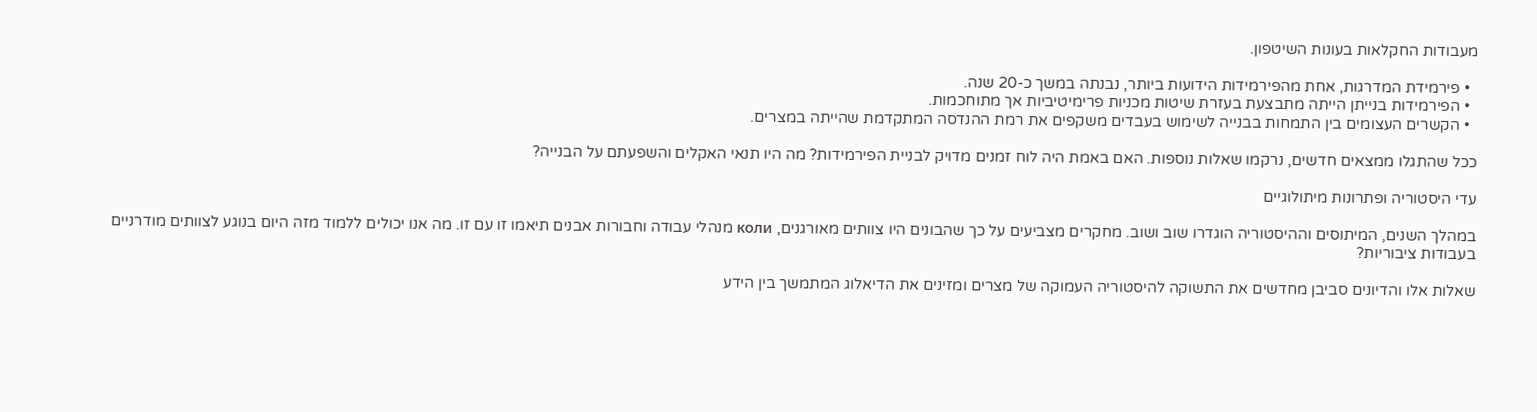מעבודות החקלאות בעונות השיטפון.

  • פירמידת המדרגות, אחת מהפירמידות הידועות ביותר, נבנתה במשך כ-20 שנה.
  • הפירמידות בנייתן הייתה מתבצעת בעזרת שיטות מכניות פרימיטיביות אך מתוחכמות.
  • הקשרים העצומים בין התמחות בבנייה לשימוש בעבדים משקפים את רמת ההנדסה המתקדמת שהייתה במצרים.

ככל שהתגלו ממצאים חדשים, נרקמו שאלות נוספות. האם באמת היה לוח זמנים מדויק לבניית הפירמידות? מה היו תנאי האקלים והשפעתם על הבנייה?

עדי היסטוריה ופתרונות מיתולוגיים

במהלך השנים, המיתוסים וההיסטוריה הוגדרו שוב ושוב. מחקרים מצביעים על כך שהבונים היו צוותים מאורגנים, коли מנהלי עבודה וחבורות אבנים תיאמו זו עם זו. מה אנו יכולים ללמוד מזה היום בנוגע לצוותים מודרניים בעבודות ציבוריות?

שאלות אלו והדיונים סביבן מחדשים את התשוקה להיסטוריה העמוקה של מצרים ומזינים את הדיאלוג המתמשך בין הידע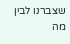שצברנו לבין מה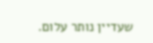שעדיין נותר עלום.